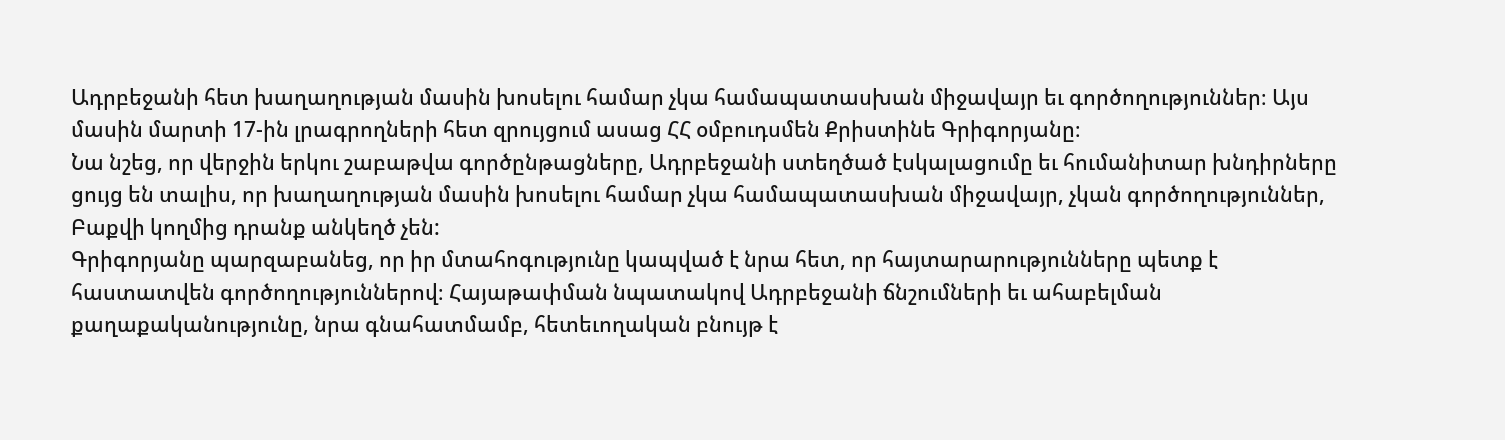Ադրբեջանի հետ խաղաղության մասին խոսելու համար չկա համապատասխան միջավայր եւ գործողություններ։ Այս մասին մարտի 17-ին լրագրողների հետ զրույցում ասաց ՀՀ օմբուդսմեն Քրիստինե Գրիգորյանը։
Նա նշեց, որ վերջին երկու շաբաթվա գործընթացները, Ադրբեջանի ստեղծած էսկալացումը եւ հումանիտար խնդիրները ցույց են տալիս, որ խաղաղության մասին խոսելու համար չկա համապատասխան միջավայր, չկան գործողություններ, Բաքվի կողմից դրանք անկեղծ չեն:
Գրիգորյանը պարզաբանեց, որ իր մտահոգությունը կապված է նրա հետ, որ հայտարարությունները պետք է հաստատվեն գործողություններով։ Հայաթափման նպատակով Ադրբեջանի ճնշումների եւ ահաբելման քաղաքականությունը, նրա գնահատմամբ, հետեւողական բնույթ է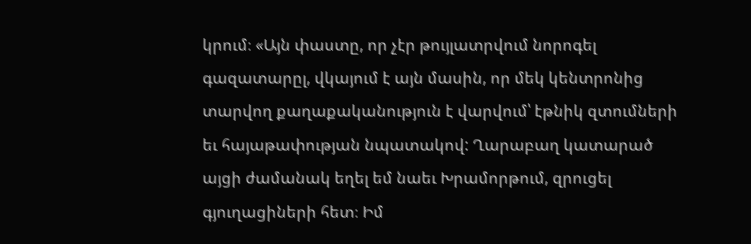կրում։ «Այն փաստը, որ չէր թույլատրվում նորոգել գազատարըլ, վկայում է այն մասին, որ մեկ կենտրոնից տարվող քաղաքականություն է վարվում՝ էթնիկ զտումների եւ հայաթափության նպատակով: Ղարաբաղ կատարած այցի ժամանակ եղել եմ նաեւ Խրամորթում, զրուցել գյուղացիների հետ։ Իմ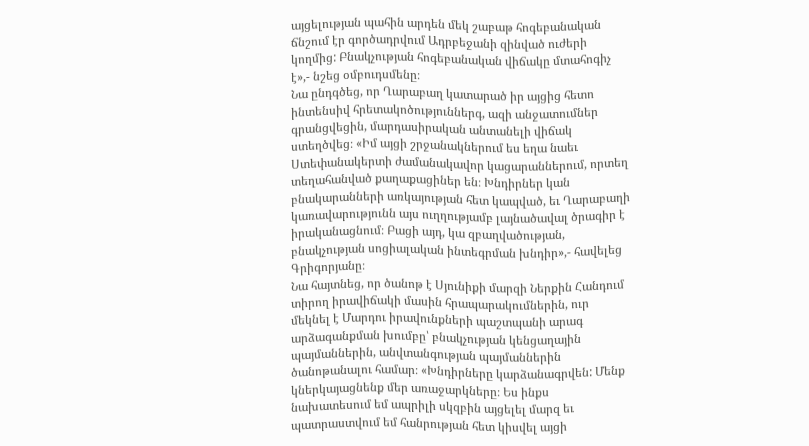այցելության պահին արդեն մեկ շաբաթ հոգեբանական ճնշում էր գործադրվում Ադրբեջանի զինված ուժերի կողմից: Բնակչության հոգեբանական վիճակը մտահոգիչ է»,- նշեց օմբուդսմենը։
Նա ընդգծեց, որ Ղարաբաղ կատարած իր այցից հետո ինտենսիվ հրետակոծություններգ, ազի անջատումներ գրանցվեցին, մարդասիրական անտանելի վիճակ ստեղծվեց։ «Իմ այցի շրջանակներում ես եղա նաեւ Ստեփանակերտի ժամանակավոր կացարաններում, որտեղ տեղահանված քաղաքացիներ են։ Խնդիրներ կան բնակարանների առկայության հետ կապված, եւ Ղարաբաղի կառավարությունն այս ուղղությամբ լայնածավալ ծրագիր է իրականացնում։ Բացի այդ, կա զբաղվածության, բնակչության սոցիալական ինտեգրման խնդիր»,- հավելեց Գրիգորյանը։
Նա հայտնեց, որ ծանոթ է Սյունիքի մարզի Ներքին Հանդում տիրող իրավիճակի մասին հրապարակումներին, ուր մեկնել է Մարդու իրավունքների պաշտպանի արագ արձագանքման խումբը՝ բնակչության կենցաղային պայմաններին, անվտանգության պայմաններին ծանոթանալու համար։ «Խնդիրները կարձանագրվեն: Մենք կներկայացնենք մեր առաջարկները։ Ես ինքս նախատեսում եմ ապրիլի սկզբին այցելել մարզ եւ պատրաստվում եմ հանրության հետ կիսվել այցի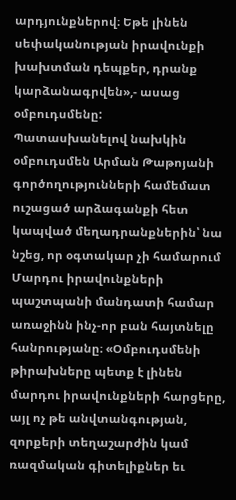արդյունքներով։ Եթե լինեն սեփականության իրավունքի խախտման դեպքեր, դրանք կարձանագրվեն»,- ասաց օմբուդսմենը:
Պատասխանելով նախկին օմբուդսմեն Արման Թաթոյանի գործողությունների համեմատ ուշացած արձագանքի հետ կապված մեղադրանքներին՝ նա նշեց, որ օգտակար չի համարում Մարդու իրավունքների պաշտպանի մանդատի համար առաջինն ինչ-որ բան հայտնելը հանրությանը։ «Օմբուդսմենի թիրախները պետք է լինեն մարդու իրավունքների հարցերը, այլ ոչ թե անվտանգության, զորքերի տեղաշարժին կամ ռազմական գիտելիքներ եւ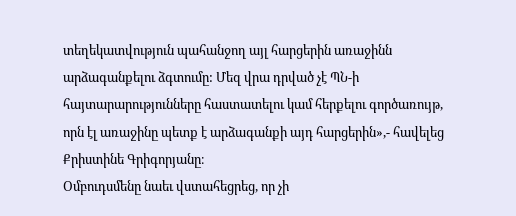տեղեկատվություն պահանջող այլ հարցերին առաջինն արձագանքելու ձգտումը: Մեզ վրա դրված չէ ՊՆ-ի հայտարարությունները հաստատելու կամ հերքելու գործառույթ, որն էլ առաջինը պետք է արձագանքի այդ հարցերին»,- հավելեց Քրիստինե Գրիգորյանը։
Օմբուդսմենը նաեւ վստահեցրեց, որ չի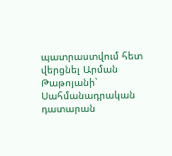պատրաստվում հետ վերցնել Արման Թաթոյանի՝ Սահմանադրական դատարան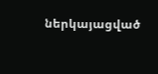ներկայացված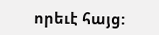որեւէ հայց: